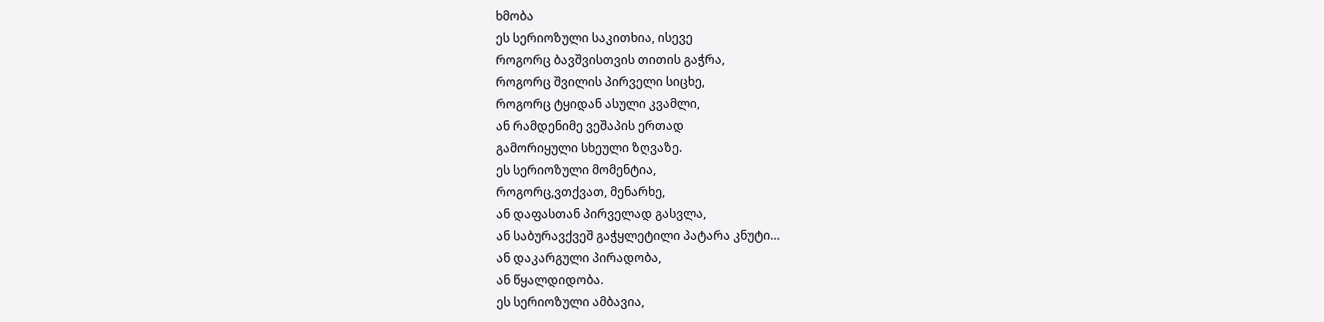ხმობა
ეს სერიოზული საკითხია, ისევე
როგორც ბავშვისთვის თითის გაჭრა,
როგორც შვილის პირველი სიცხე,
როგორც ტყიდან ასული კვამლი,
ან რამდენიმე ვეშაპის ერთად
გამორიყული სხეული ზღვაზე.
ეს სერიოზული მომენტია,
როგორც,ვთქვათ, მენარხე,
ან დაფასთან პირველად გასვლა,
ან საბურავქვეშ გაჭყლეტილი პატარა კნუტი…
ან დაკარგული პირადობა,
ან წყალდიდობა.
ეს სერიოზული ამბავია,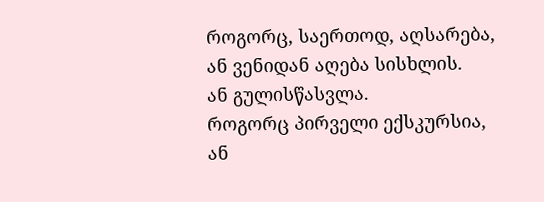როგორც, საერთოდ, აღსარება,
ან ვენიდან აღება სისხლის.
ან გულისწასვლა.
როგორც პირველი ექსკურსია,
ან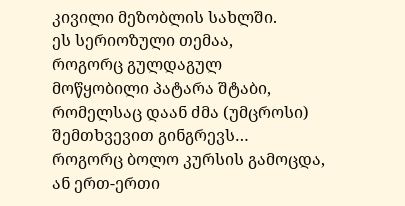კივილი მეზობლის სახლში.
ეს სერიოზული თემაა,
როგორც გულდაგულ
მოწყობილი პატარა შტაბი,
რომელსაც დაან ძმა (უმცროსი)
შემთხვევით გინგრევს…
როგორც ბოლო კურსის გამოცდა,
ან ერთ-ერთი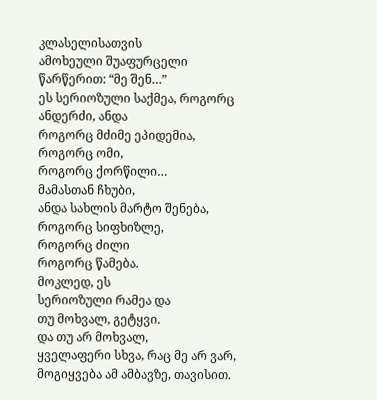კლასელისათვის
ამოხეული შუაფურცელი
წარწერით: “მე შენ…”
ეს სერიოზული საქმეა, როგორც
ანდერძი, ანდა
როგორც მძიმე ეპიდემია,
როგორც ომი,
როგორც ქორწილი…
მამასთან ჩხუბი,
ანდა სახლის მარტო შენება,
როგორც სიფხიზლე,
როგორც ძილი
როგორც წამება.
მოკლედ, ეს
სერიოზული რამეა და
თუ მოხვალ, გეტყვი.
და თუ არ მოხვალ,
ყველაფერი სხვა, რაც მე არ ვარ,
მოგიყვება ამ ამბავზე, თავისით.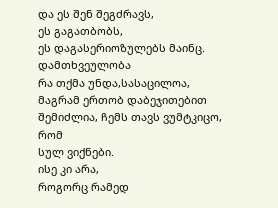და ეს შენ შეგძრავს,
ეს გაგათბობს,
ეს დაგასერიოზულებს მაინც.
დამთხვეულობა
რა თქმა უნდა,სასაცილოა,
მაგრამ ერთობ დაბეჯითებით
შემიძლია, ჩემს თავს ვუმტკიცო,
რომ
სულ ვიქნები.
ისე კი არა,
როგორც რამედ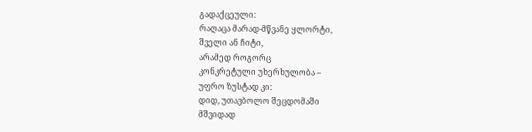გადაქცეული:
რაღაცა მარად-მწვანე ყლორტი,
შველი ან ჩიტი,
არამედ როგორც
კონკრეტული უხერხულობა –
უფრო ზუსტად კი:
დიდ, უთავბოლო შეცდომაში
მშვიდად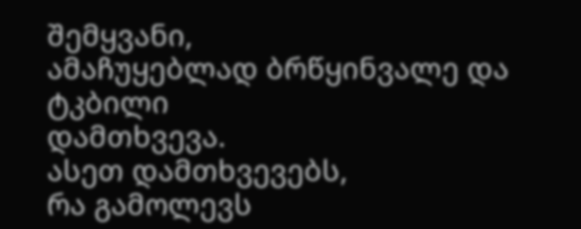შემყვანი,
ამაჩუყებლად ბრწყინვალე და
ტკბილი
დამთხვევა.
ასეთ დამთხვევებს,
რა გამოლევს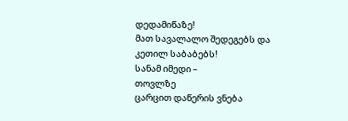დედამიწაზე!
მათ სავალალო შედეგებს და
კეთილ საბაბებს!
სანამ იმედი –
თოვლზე
ცარცით დაწერის ვნება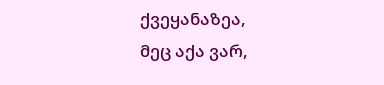ქვეყანაზეა,
მეც აქა ვარ,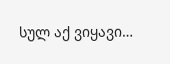სულ აქ ვიყავი…